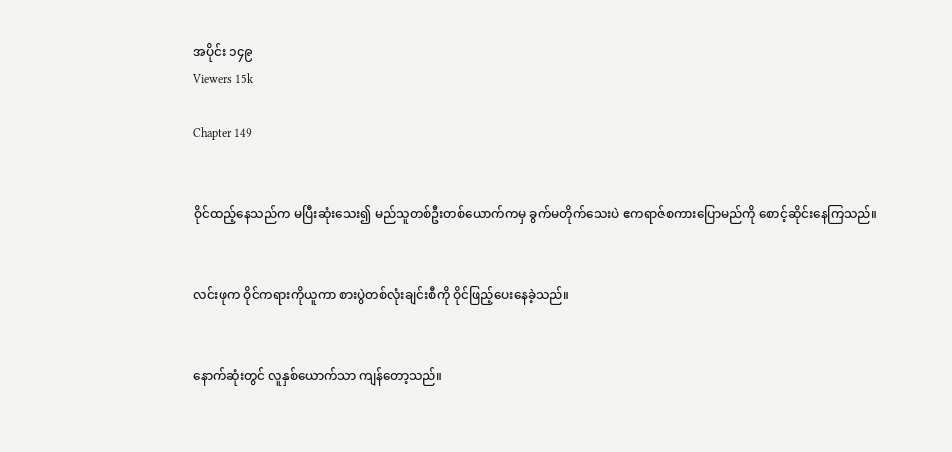အပိုင်း ၁၄၉
Viewers 15k

Chapter 149


ဝိုင်ထည့်နေသည်က မပြီးဆုံးသေး၍ မည်သူတစ်ဦးတစ်ယောက်ကမှ ခွက်မတိုက်သေးပဲ ဧကရာဇ်စကားပြောမည်ကို စောင့်ဆိုင်းနေကြသည်။


လင်းဖုက ဝိုင်ကရားကိုယူကာ စားပွဲတစ်လုံးချင်းစီကို ဝိုင်ဖြည့်ပေးနေခဲ့သည်။


နောက်ဆုံးတွင် လူနှစ်ယောက်သာ ကျန်တော့သည်။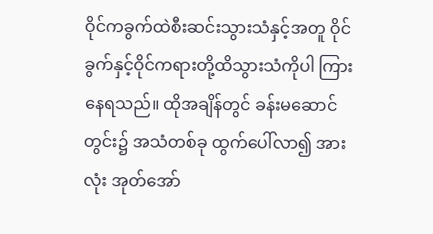ဝိုင်ကခွက်ထဲစီးဆင်းသွားသံနှင့်အတူ ဝိုင်ခွက်နှင့်ဝိုင်ကရားတို့ထိသွားသံကိုပါ ကြားနေရသည်။ ထိုအချိန်တွင် ခန်းမဆောင်တွင်း၌ အသံတစ်ခု ထွက်ပေါ်လာ၍ အားလုံး အုတ်အော်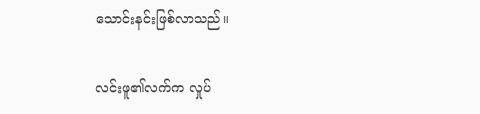သောင်းနင်းဖြစ်လာသည်။


လင်းဖူ၏လက်က လှုပ်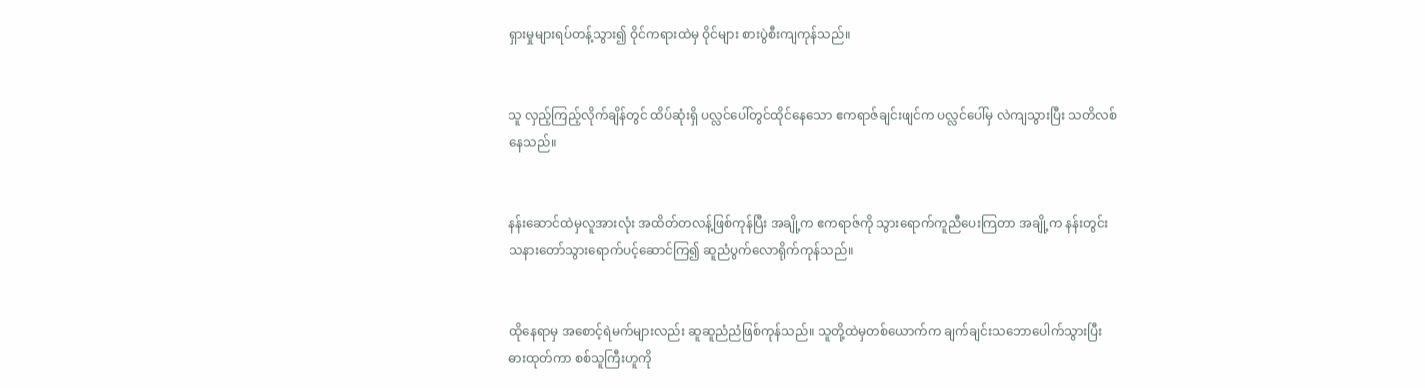ရှားမှုများရပ်တန့်သွား၍ ဝိုင်ကရားထဲမှ ဝိုင်များ စားပွဲစီးကျကုန်သည်။


သူ လှည့်ကြည့်လိုက်ချိန်တွင် ထိပ်ဆုံးရှိ ပလ္လင်ပေါ်တွင်ထိုင်နေသော ဧကရာဇ်ချင်းဖျင်က ပလ္လင်ပေါ်မှ လဲကျသွားပြီး သတိလစ်နေသည်။


နန်းဆောင်ထဲမှလူအားလုံး အထိတ်တလန့်ဖြစ်ကုန်ပြီး အချို့က ဧကရာဇ်ကို သွားရောက်ကူညီပေးကြတာ အချို့က နန်းတွင်းသနားတော်သွားရောက်ပင့်ဆောင်ကြ၍ ဆူညံပွက်လောရိုက်ကုန်သည်။


ထိုနေရာမှ အစောင့်ရဲမက်များလည်း ဆူဆူညံညံဖြစ်ကုန်သည်။ သူတို့ထဲမှတစ်ယောက်က ချက်ချင်းသဘောပေါက်သွားပြီး ဓားထုတ်ကာ စစ်သူကြီးဟူကို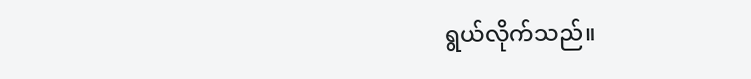ရွယ်လိုက်သည်။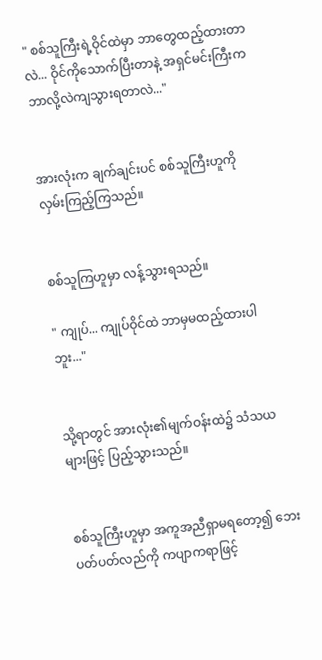" စစ်သူကြီးရဲ့ဝိုင်ထဲမှာ ဘာတွေထည့်ထားတာလဲ... ဝိုင်ကို‌သောက်ပြီးတာနဲ့ အရှင်မင်းကြီးက ဘာလို့လဲကျသွားရတာလဲ..."


အားလုံးက ချက်ချင်းပင် စစ်သူကြီးဟူကို လှမ်းကြည့်ကြသည်။


စစ်သူကြဟူမှာ လန့်သွားရသည်။

" ကျုပ်... ကျုပ်ဝိုင်ထဲ ဘာမှမထည့်ထားပါဘူး..."


သို့ရာတွင် အားလုံး၏မျက်ဝန်းထဲ၌ သံသယများဖြင့် ပြည့်သွားသည်။


စစ်သူကြီးဟူမှာ အကူအညီရှာမရတော့၍ ဘေးပတ်ပတ်လည်ကို ကပျာကရာဖြင့်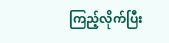ကြည့်လိုက်ပြီး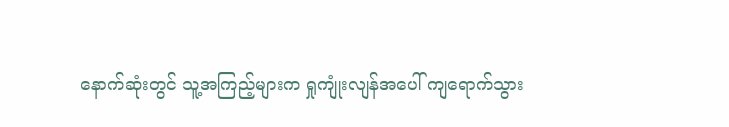နောက်ဆုံးတွင် သူ့အကြည့်များက ရှုကျုံးလျန်အပေါ် ကျရောက်သွား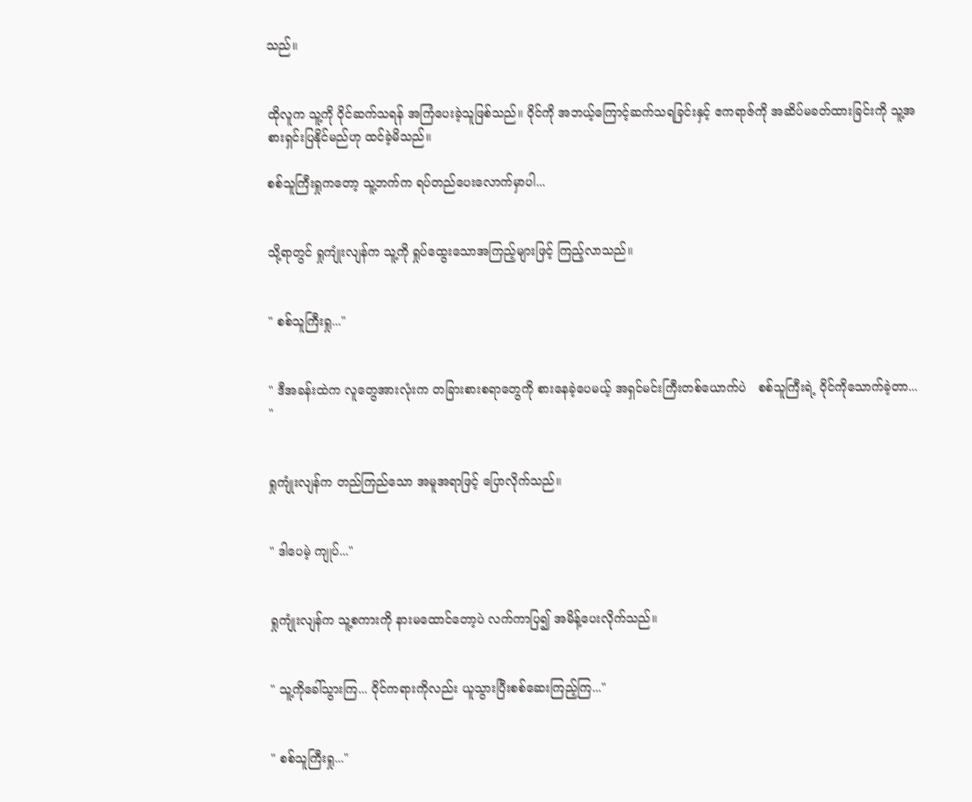သည်။


ထိုလူက သူ့ကို ဝိုင်ဆက်သရန် အကြံပေးခဲ့သူဖြစ်သည်။ ဝိုင်ကို အဘယ့်ကြောင့်ဆက်သရခြင်းနှင့် ဧကရာဇ်ကို အဆိပ်မခတ်ထားခြင်းကို သူ့အစားရှင်းပြနိုင်မည်ဟု ထင်ခဲ့မိသည်။

စစ်သူကြီးရှုကတော့ သူ့ဘက်က ရပ်တည်ပေးလောက်မှာပါ...


သို့ရာတွင် ရှုကျုံးလျန်က သူ့ကို ရှုပ်ထွေးသောအကြည့်များဖြင့် ကြည့်လာသည်။


" စစ်သူကြီးရှု..."


" ဒီအခန်းထဲက လူတွေအားလုံးက တခြားစားစရာတွေကို စားနေခဲ့ပေမယ့် အရှင်မင်းကြီးတစ်ယောက်ပဲ   စစ်သူကြီးရဲ့ ဝိုင်ကိုသောက်ခဲ့တာ... "


ရှုကျုံးလျန်က တည်ကြည်သော အမူအရာဖြင့် ပြောလိုက်သည်။


" ဒါပေမဲ့ ကျုပ်..."


ရှုကျုံးလျန်က သူ့စကားကို နားမထောင်တော့ပဲ လက်ကာပြ၍ အမိန့်ပေးလိုက်သည်။


" သူ့ကိုခေါ်သွားကြ... ဝိုင်ကရားကိုလည်း ယူသွားပြီးစစ်ဆေးကြည့်ကြ..."


" စစ်သူကြီးရှု..."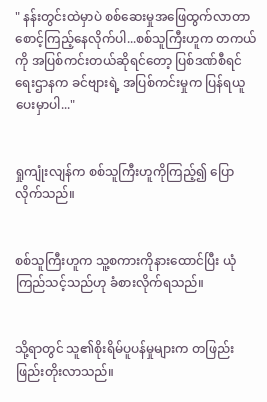" နန်းတွင်းထဲမှာပဲ စစ်ဆေးမှုအဖြေထွက်လာတာ စောင့်ကြည့်နေလိုက်ပါ...စစ်သူကြီးဟူက တကယ်ကို အပြစ်ကင်းတယ်ဆိုရင်တော့ ပြစ်ဒဏ်စီရင်ရေးဌာနက ခင်ဗျားရဲ့ အပြစ်ကင်းမှုက ပြန်ရယူပေးမှာပါ..."


ရှုကျုံးလျန်က စစ်သူကြီးဟူကိုကြည့်၍ ပြောလိုက်သည်။


စစ်သူကြီးဟူက သူ့စကားကိုနားထောင်ပြီး ယုံကြည်သင့်သည်ဟု ခံစားလိုက်ရသည်။


သို့ရာတွင် သူ၏စိုးရိမ်ပူပန်မှုများက တဖြည်းဖြည်းတိုးလာသည်။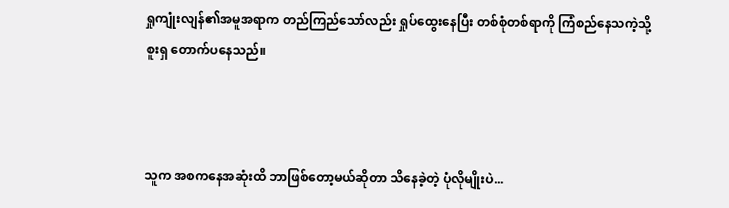ရှုကျုံးလျန်၏အမူအရာက တည်ကြည်သော်လည်း ရှုပ်ထွေးနေပြီး တစ်စုံတစ်ရာကို ကြံစည်နေသကဲ့သို့ စူးရှ တောက်ပနေသည်။



သူက အစကနေအဆုံးထိ ဘာဖြစ်တော့မယ်ဆိုတာ သိနေခဲ့တဲ့ ပုံလိုမျိုးပဲ...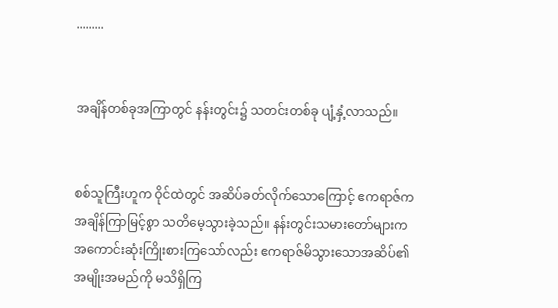.........


အချိန်တစ်ခုအကြာတွင် နန်းတွင်း၌ သတင်းတစ်ခု ပျံ့နှံ့လာသည်။


စစ်သူကြီးဟူက ဝိုင်ထဲတွင် အဆိပ်ခတ်လိုက်သောကြောင့် ဧကရာဇ်က အချိန်ကြာမြင့်စွာ သတိမေ့သွားခဲ့သည်။ နန်းတွင်းသမားတော်များက အကောင်းဆုံးကြိုးစားကြသော်လည်း ဧကရာဇ်မိသွားသောအဆိပ်၏ အမျိုးအမည်ကို မသိရှိကြ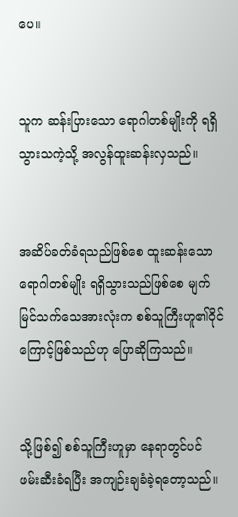ပေ။


သူက ဆန်းပြားသော ရောဂါတစ်မျိုးကို ရရှိသွားသကဲ့သို့ အလွန်ထူးဆန်းလှသည်။


အဆိပ်ခတ်ခံရသည်ဖြစ်စေ ထူးဆန်းသောရောဂါတစ်မျိုး ရရှိသွားသည်ဖြစ်စေ မျက်မြင်သက်သေအားလုံးက စစ်သူကြီးဟူ၏ဝိုင်ကြောင့်ဖြစ်သည်ဟု ပြောဆိုကြသည်။


သို့ဖြစ်၍ စစ်သူကြီးဟူမှာ နေရာတွင်ပင် ဖမ်းဆီးခံရပြီး အကျဉ်းချခံခဲ့ရတော့သည်။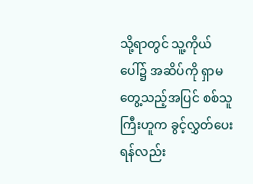သို့ရာတွင် သူ့ကိုယ်ပေါ်၌ အဆိပ်ကို ရှာမတွေ့သည့်အပြင် စစ်သူကြီးဟူက ခွင့်လွှတ်ပေးရန်လည်း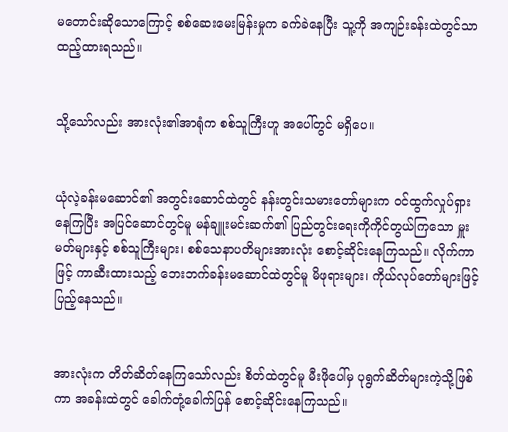မတောင်းဆိုသောကြောင့် စစ်ဆေးမေးမြန်းမှုက ခက်ခဲနေပြီး သူ့ကို အကျဉ်းခန်းထဲတွင်သာ ထည့်ထားရသည်။


သို့သော်လည်း အားလုံး၏အာရုံက စစ်သူကြီးဟူ အပေါ်တွင် မရှိပေ။


ယုံလဲ့ခန်းမဆောင်၏ အတွင်းဆောင်ထဲတွင် နန်းတွင်းသမားတော်များက ဝင်ထွက်လှုပ်ရှားနေကြပြီး အပြင်ဆောင်တွင်မူ မန်ချူးမင်းဆက်၏ ပြည်တွင်းရေးကိုကိုင်တွယ်ကြသော မှူးမတ်များနှင့် စစ်သူကြီးများ၊ စစ်သေနာပတိများအားလုံး ‌စောင့်ဆိုင်းနေကြသည်။ လိုက်ကာဖြင့် ကာဆီးထားသည့် ဘေးဘက်ခန်းမဆောင်ထဲတွင်မူ မိဖုရားများ၊ ကိုယ်လုပ်တော်များဖြင့် ပြည့်နေသည်။


အားလုံးက တိတ်ဆိတ်နေကြသော်လည်း စိတ်ထဲတွင်မူ မီးဖိုပေါ်မှ ပုရွက်ဆိတ်များကဲ့သို့ဖြစ်ကာ အခန်းထဲတွင် ခေါက်တုံ့ခေါက်ပြန် စောင့်ဆိုင်းနေကြသည်။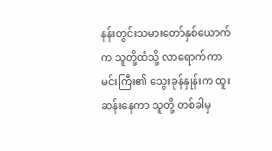နန်းတွင်းသမားတော်နှစ်ယောက်က သူတို့ထံသို့ လာရောက်ကာ မင်းကြီး၏ သွေးခုန်နှုန်းက ထူးဆန်းနေကာ သူတို့ တစ်ခါမှ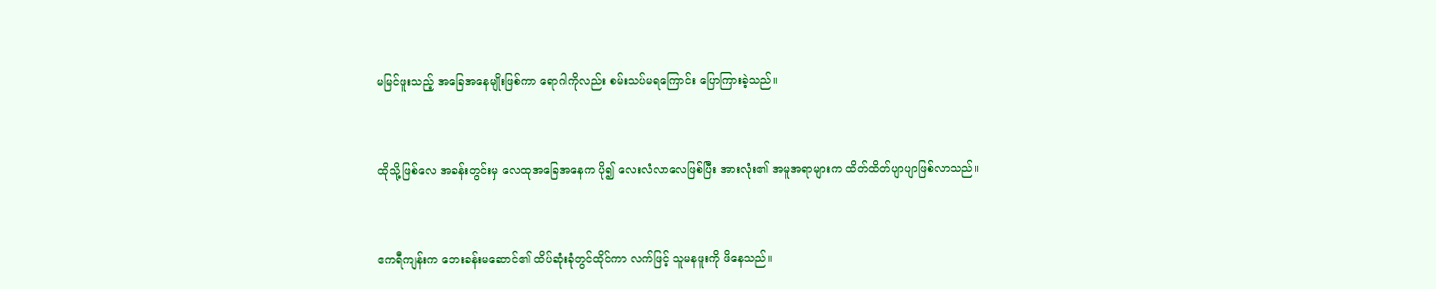မမြင်ဖူးသည့် အခြေအနေမျိုးဖြစ်ကာ ရောဂါကိုလည်း စမ်းသပ်မရကြောင်း ပြောကြားခဲ့သည်။


ထိုသို့ဖြစ်လေ အခန်းတွင်းမှ လေထုအခြေအနေက ပို၍ လေးလံလာလေဖြစ်ပြီး အားလုံး၏ အမူအရာများက ထိတ်ထိတ်ပျာပျာဖြစ်လာသည်။


ဧကရီကျန်းက ဘေးခန်းမဆောင်၏ ထိပ်ဆုံးခုံတွင်ထိုင်ကာ လက်ဖြင့် သူမနဖူးကို ဖိနေသည်။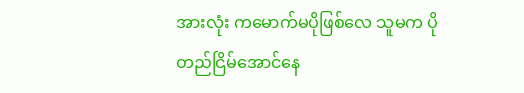အားလုံး ကမောက်မပိုဖြစ်လေ သူမက ပိုတည်‌ငြိမ်အောင်နေ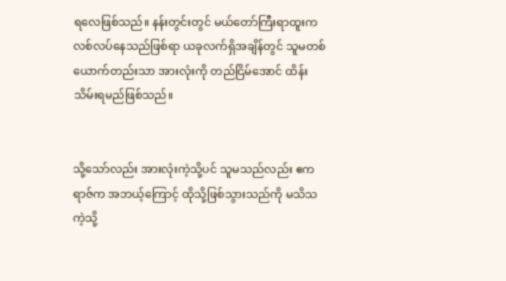ရလေဖြစ်သည်။ နန်းတွင်းတွင် မယ်တော်ကြီးရာထူးက လစ်လပ်နေသည်ဖြစ်ရာ ယခုလက်ရှိအချိန်တွင် သူမတစ်ယောက်တည်းသာ အားလုံးကို တည်ငြိမ်အောင် ထိန်းသိမ်းရမည်ဖြစ်သည်။


သို့သော်လည်း အားလုံးကဲ့သို့ပင် သူမသည်လည်း ဧကရာဇ်က အဘယ့်ကြောင့် ထိုသို့ဖြစ်သွားသည်ကို မသိသကဲ့သို့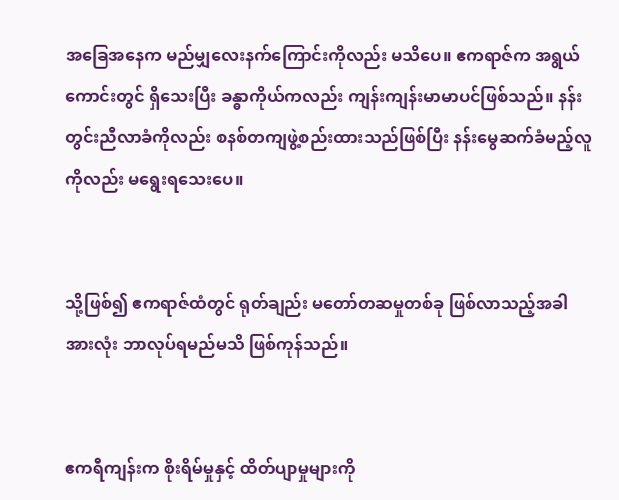အခြေအနေက မည်မျှလေးနက်ကြောင်းကိုလည်း မသိပေ။ ဧကရာဇ်က အရွယ်ကောင်းတွင် ရှိသေးပြီး ခန္ဓာကိုယ်ကလည်း ကျန်းကျန်းမာမာပင်ဖြစ်သည်။ နန်းတွင်းညီလာခံကိုလည်း စနစ်တကျဖွဲ့စည်းထားသည်ဖြစ်ပြီး နန်းမွေဆက်ခံမည့်လူကိုလည်း မရွေးရသေးပေ။


သို့ဖြစ်၍ ဧကရာဇ်ထံတွင် ရုတ်ချည်း မတော်တဆမှုတစ်ခု ဖြစ်လာသည့်အခါ အားလုံး ဘာလုပ်ရမည်မသိ ဖြစ်ကုန်သည်။


ဧကရီကျန်းက စိုးရိမ်မှုနှင့် ထိတ်ပျာမှုများကို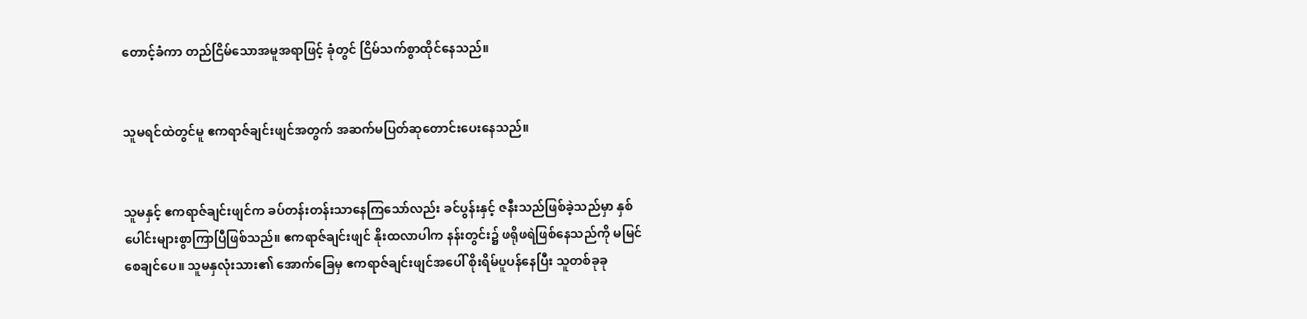တောင့်ခံကာ တည်ငြိမ်သောအမူအရာဖြင့် ခုံတွင် ငြိမ်သက်စွာထိုင်နေသည်။


သူမရင်ထဲတွင်မူ ဧကရာဇ်ချင်းဖျင်အတွက် အဆက်မပြတ်ဆုတောင်းပေးနေသည်။


သူမနှင့် ဧကရာဇ်ချင်းဖျင်က ခပ်တန်းတန်းသာနေကြသော်လည်း ခင်ပွန်းနှင့် ဇနီးသည်ဖြစ်ခဲ့သည်မှာ နှစ်ပေါင်းများစွာကြာပြီဖြစ်သည်။ ဧကရာဇ်ချင်းဖျင် နိုးထလာပါက နန်းတွင်း၌ ဖရိုဖရဲဖြစ်နေသည်ကို မမြင်စေချင်ပေ။ သူမနှလုံးသား၏ အောက်ခြေမှ ဧကရာဇ်ချင်းဖျင်အပေါ် စိုးရိမ်ပူပန်နေပြီး သူတစ်ခုခု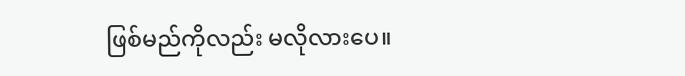ဖြစ်မည်ကိုလည်း မလိုလားပေ။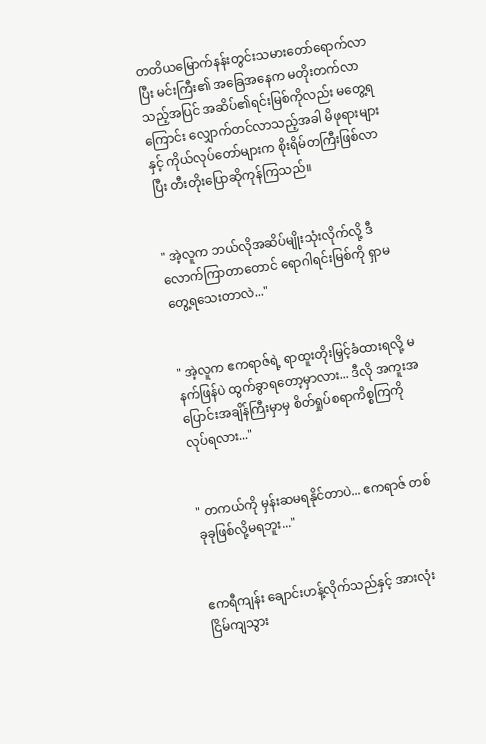တတိယမြောက်နန်းတွင်းသမားတော်ရောက်လာပြီး မင်းကြီး၏ အခြေ‌အနေက မတိုးတက်လာသည့်အပြင် အဆိပ်၏ရင်းမြစ်ကိုလည်း မတွေ့ရကြောင်း လျှောက်တင်လာသည့်အခါ မိဖုရားများနှင့် ကိုယ်လုပ်တော်များက စိုးရိမ်တကြီးဖြစ်လာပြီး တီးတိုးပြောဆိုကုန်ကြသည်။


" အဲ့လူက ဘယ်လိုအဆိပ်မျိုးသုံးလိုက်လို့ ဒီလောက်ကြာတာတောင် ရောဂါရင်းမြစ်ကို ရှာမတွေ့ရသေးတာလဲ..."


" အဲ့လူက ဧကရာဇ်ရဲ့ ရာထူးတိုးမြှင့်ခံထားရလို့ မနက်ဖြန်ပဲ ထွက်ခွာရတော့မှာလား... ဒီလို အကူးအပြောင်းအချိန်ကြီးမှာမှ စိတ်ရှုပ်စရာကိစ္စကြကို လုပ်ရလား..."


" တကယ်ကို မှန်းဆမရနိုင်တာပဲ... ဧကရာဇ် တစ်ခုခုဖြစ်လို့မရဘူး..."


ဧကရီကျန်း ချောင်းဟန့်လိုက်သည်နှင့် အားလုံးငြိမ်ကျသွား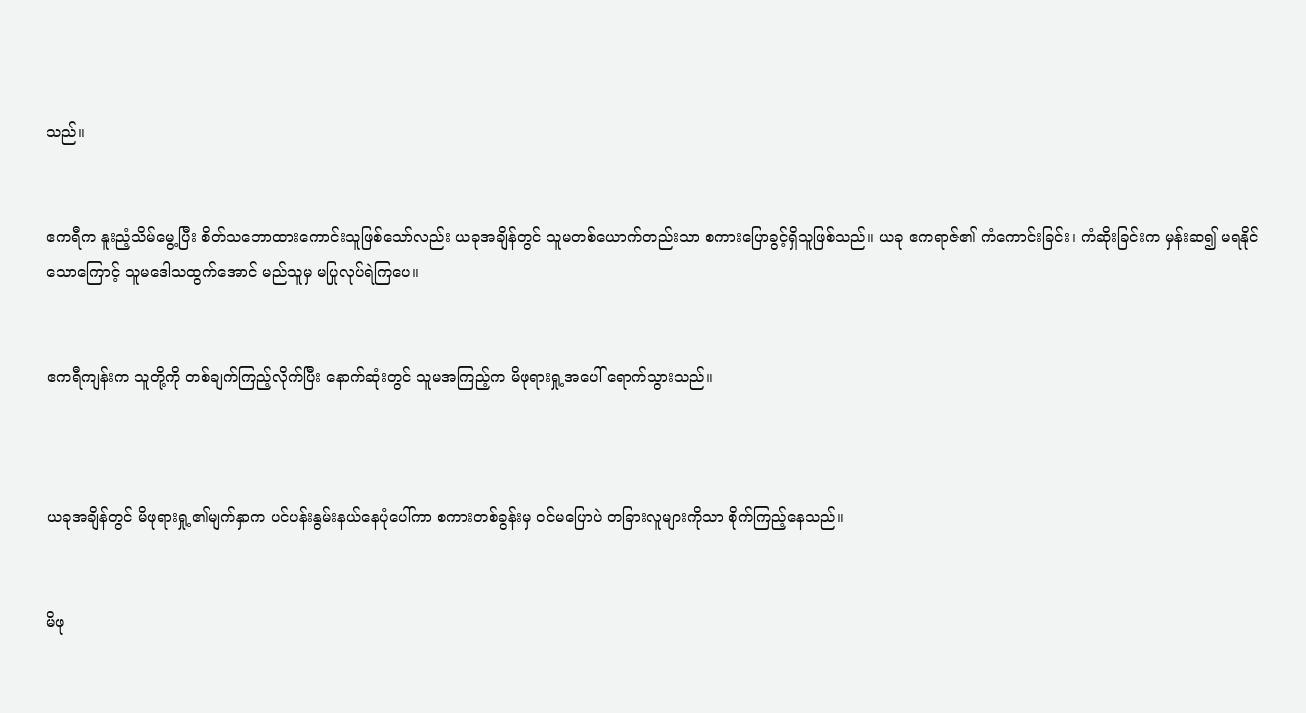သည်။


ဧကရီက နူးညံ့သိမ်မွေ့ပြီး စိတ်သဘောထားကောင်းသူဖြစ်သော်လည်း ယခုအချိန်တွင် သူမတစ်ယောက်တည်းသာ စကားပြောခွင့်ရှိသူဖြစ်သည်။ ယခု ဧကရာဇ်၏ ကံကောင်းခြင်း၊ ကံဆိုးခြင်းက မှန်းဆ၍ မရနိုင်သောကြောင့် သူမဒေါသထွက်အောင် မည်သူမှ မပြုလုပ်ရဲကြပေ။


ဧကရီကျန်းက သူတို့ကို တစ်ချက်ကြည့်လိုက်ပြီး နောက်ဆုံးတွင် သူမအကြည့်က မိဖုရားရှု့အပေါ် ရောက်သွားသည်။



ယခုအချိန်တွင် မိဖုရားရှု့၏မျက်နှာက ပင်ပန်းနွမ်းနယ်နေပုံပေါ်ကာ စကားတစ်ခွန်းမှ ဝင်မပြောပဲ တခြားလူများကိုသာ စိုက်ကြည့်နေသည်။


မိဖု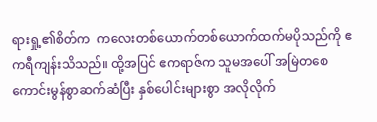ရားရှု့၏စိတ်က  ကလေးတစ်ယောက်တစ်ယောက်ထက်မပိုသည်ကို ဧကရီကျန်းသိသည်။ ထို့အပြင် ဧကရာဇ်က သူမအပေါ် အမြဲတစေ ကောင်းမွန်စွာဆက်ဆံပြီး နှစ်ပေါင်းများစွာ အလိုလိုက်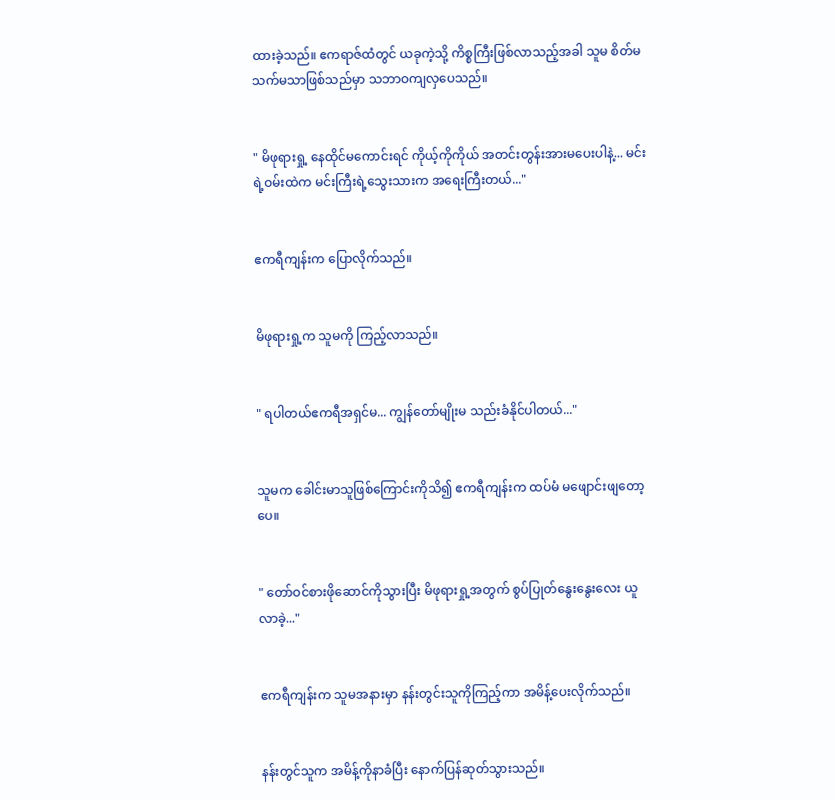ထားခဲ့သည်။ ဧကရာဇ်ထံတွင် ယခုကဲ့သို့ ကိစ္စကြီးဖြစ်လာသည့်အခါ သူမ စိတ်မသက်မသာဖြစ်သည်မှာ သဘာဝကျလှပေသည်။


" မိဖုရားရှု့ နေထိုင်မကောင်းရင် ကိုယ့်ကိုကိုယ် အတင်းတွန်းအားမပေးပါနဲ့... မင်းရဲ့ဝမ်းထဲက မင်းကြီးရဲ့သွေးသားက အရေးကြီးတယ်..."


ဧကရီကျန်းက ပြောလိုက်သည်။


မိဖုရားရှု့က သူမကို ကြည့်လာသည်။


" ရပါတယ်ဧကရီအရှင်မ... ကျွန်တော်မျိုးမ သည်းခံနိုင်ပါတယ်..."


သူမက ခေါင်းမာသူဖြစ်ကြောင်းကိုသိ၍ ဧကရီကျန်းက ထပ်မံ မဖျောင်းဖျတော့ပေ။


" တော်ဝင်စားဖိုဆောင်ကိုသွားပြီး မိဖုရားရှု့အတွက် စွပ်ပြုတ်နွေးနွေးလေး ယူလာခဲ့..."


ဧကရီကျန်းက သူမအနားမှာ နန်းတွင်းသူကိုကြည့်ကာ အမိန့်ပေးလိုက်သည်။


နန်းတွင်သူက အမိန့်ကိုနာခံပြီး နောက်ပြန်ဆုတ်သွားသည်။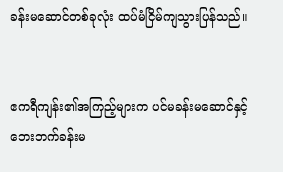ခန်းမဆောင်တစ်ခုလုံး ထပ်မံငြိမ်ကျသွားပြန်သည်။


ဧကရီကျန်း၏အကြည့်များက ပင်မခန်းမဆောင်နှင့် ဘေးဘက်ခန်းမ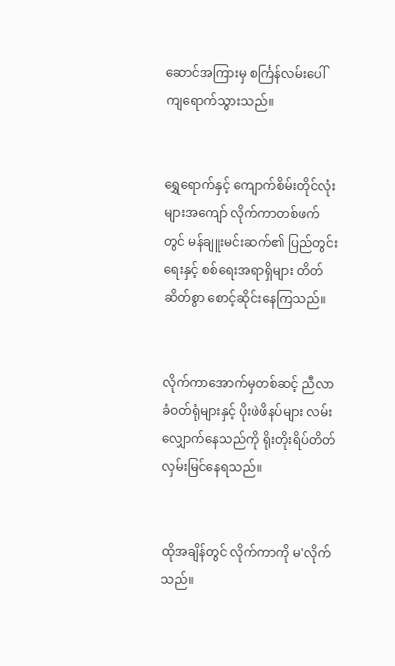ဆောင်အကြားမှ စင်္ကြန်လမ်းပေါ် ကျရောက်သွားသည်။


ရွှေရောက်နှင့် ကျောက်စိမ်းတိုင်လုံးများအကျော် လိုက်ကာတစ်ဖက်တွင် မန်ချူးမင်းဆက်၏ ပြည်တွင်းရေးနှင့် စစ်ရေးအရာရှိများ တိတ်ဆိတ်စွာ စောင့်ဆိုင်းနေကြသည်။


လိုက်ကာအောက်မှတစ်ဆင့် ညီလာခံဝတ်ရုံများနှင့် ပိုးဖဲဖိနပ်များ လမ်းလျှောက်နေသည်ကို ရိုးတိုးရိပ်တိတ် လှမ်းမြင်နေရသည်။


ထိုအချိန်တွင် လိုက်ကာကို မ'လိုက်သည်။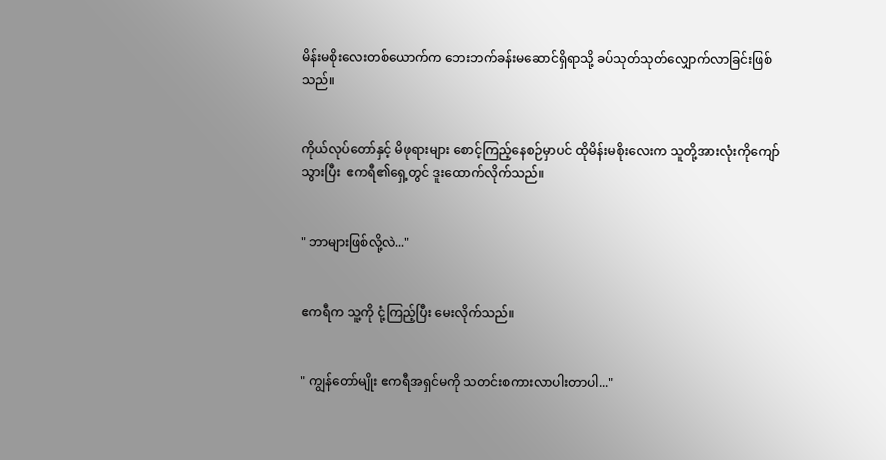မိန်းမစိုးလေးတစ်ယောက်က ဘေးဘက်ခန်းမဆောင်ရှိရာသို့ ခပ်သုတ်သုတ်လျှောက်လာခြင်းဖြစ်သည်။


ကိုယ်လုပ်တော်နှင့် မိဖုရားများ စောင့်ကြည့်နေစဉ်မှာပင် ထိုမိန်းမစိုးလေးက သူတို့အားလုံးကိုကျော်သွားပြီး  ဧကရီ၏ရှေ့တွင် ဒူးထောက်လိုက်သည်။


" ဘာများဖြစ်လို့လဲ..."


ဧကရီက သူ့ကို ငုံ့ကြည့်ပြီး မေးလိုက်သည်။


" ကျွန်တော်မျိုး ဧကရီအရှင်မကို သတင်းစကားလာပါးတာပါ..."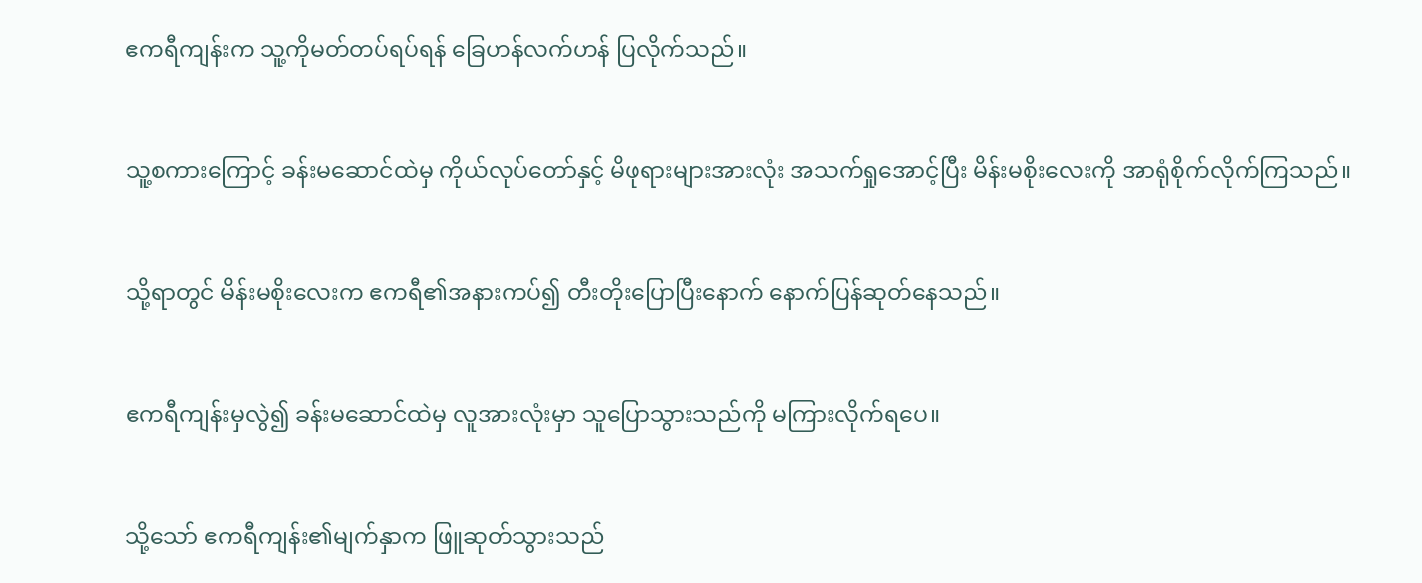ဧကရီကျန်းက သူ့ကိုမတ်တပ်ရပ်ရန် ခြေဟန်လက်ဟန် ပြလိုက်သည်။


သူ့စကားကြောင့် ခန်းမဆောင်ထဲမှ ကိုယ်လုပ်တော်နှင့် မိဖုရားများအားလုံး အသက်ရှုအောင့်ပြီး မိန်းမစိုးလေးကို အာရုံစိုက်လိုက်ကြသည်။


သို့ရာတွင် မိန်းမစိုးလေးက ဧကရီ၏အနားကပ်၍ တီးတိုးပြောပြီးနောက် နောက်ပြန်ဆုတ်နေသည်။


ဧကရီကျန်းမှလွဲ၍ ခန်းမဆောင်ထဲမှ လူအားလုံးမှာ သူပြောသွားသည်ကို မကြားလိုက်ရပေ။


သို့သော် ဧကရီကျန်း၏မျက်နှာက ဖြူဆုတ်သွားသည်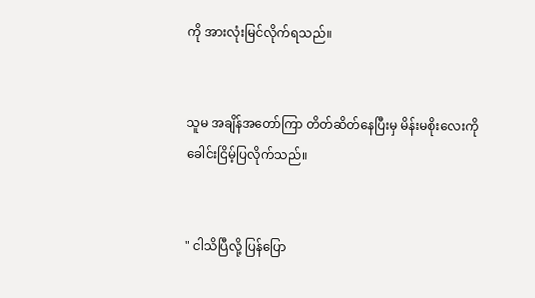ကို အားလုံးမြင်လိုက်ရသည်။


သူမ အချိန်အတော်ကြာ တိတ်ဆိတ်နေပြီးမှ မိန်းမစိုးလေးကို ခေါင်းငြိမ့်ပြလိုက်သည်။


" ငါသိပြီလို့ ပြန်ပြော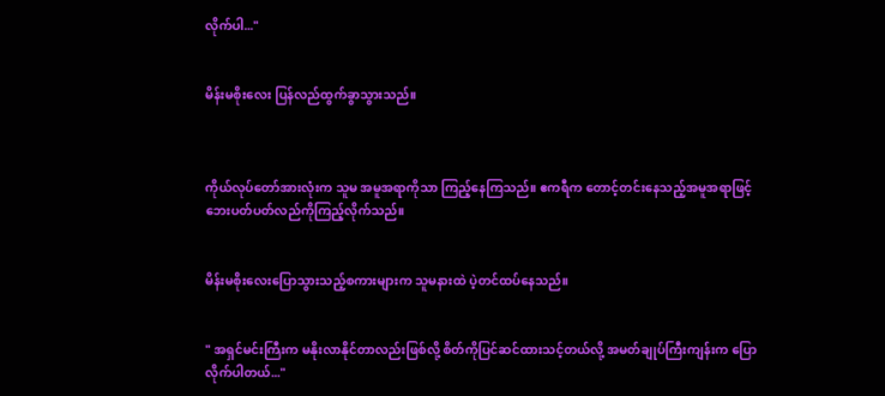လိုက်ပါ..."


မိန်းမစိုးလေး ပြန်လည်ထွက်ခွာသွားသည်။



ကိုယ်လုပ်တော်အားလုံးက သူမ အမူအရာကိုသာ ကြည့်နေကြသည်။ ဧကရီက တောင့်တင်းနေသည့်အမူအရာဖြင့် ဘေးပတ်ပတ်လည်ကိုကြည့်လိုက်သည်။


မိန်းမစိုးလေးပြောသွားသည့်စကားများက သူမနားထဲ ပဲ့တင်ထပ်နေသည်။


" အရှင်မင်းကြီးက မနိုးလာနိုင်တာလည်းဖြစ်လို့ စိတ်ကိုပြင်ဆင်ထားသင့်တယ်လို့ အမတ်ချုပ်ကြီးကျန်းက ပြောလိုက်ပါတယ်..."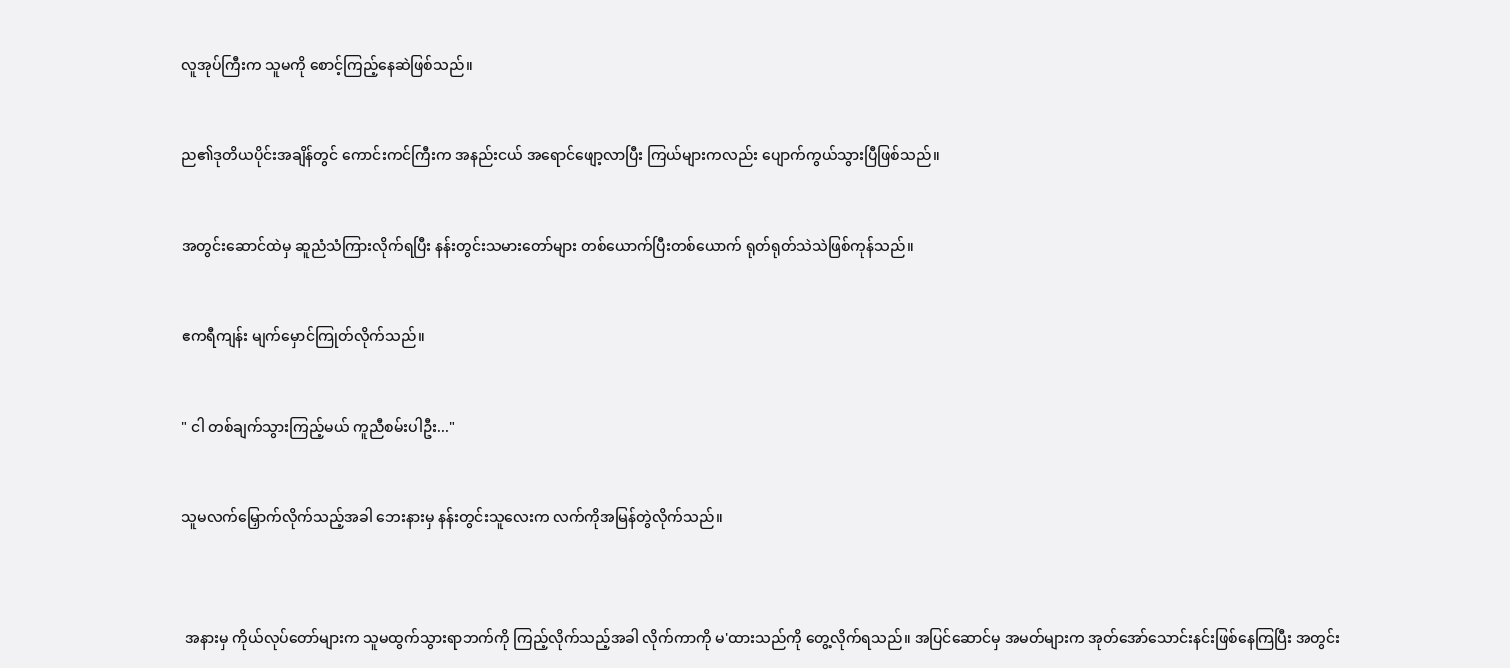လူအုပ်ကြီးက သူမကို စောင့်ကြည့်နေဆဲဖြစ်သည်။


ည၏ဒုတိယပိုင်းအချိန်တွင် ကောင်းကင်ကြီးက အနည်းငယ် အရောင်ဖျော့လာပြီး ကြယ်များကလည်း ပျောက်ကွယ်သွားပြီဖြစ်သည်။


အတွင်းဆောင်ထဲမှ ဆူညံသံကြားလိုက်ရပြီး နန်းတွင်းသမားတော်များ တစ်ယောက်ပြီးတစ်ယောက် ရုတ်ရုတ်သဲသဲဖြစ်ကုန်သည်။


ဧကရီကျန်း မျက်မှောင်ကြုတ်လိုက်သည်။


" ငါ တစ်ချက်သွားကြည့်မယ် ကူညီစမ်းပါဦး..."


သူမလက်မြှောက်လိုက်သည့်အခါ ဘေးနားမှ နန်းတွင်းသူလေးက လက်ကိုအမြန်တွဲလိုက်သည်။



 အနားမှ ကိုယ်လုပ်တော်များက သူမထွက်သွားရာဘက်ကို ကြည့်လိုက်သည့်အခါ လိုက်ကာကို မ'ထားသည်ကို တွေ့လိုက်ရသည်။ အပြင်ဆောင်မှ အမတ်များက အုတ်အော်သောင်းနင်းဖြစ်နေကြပြီး အတွင်း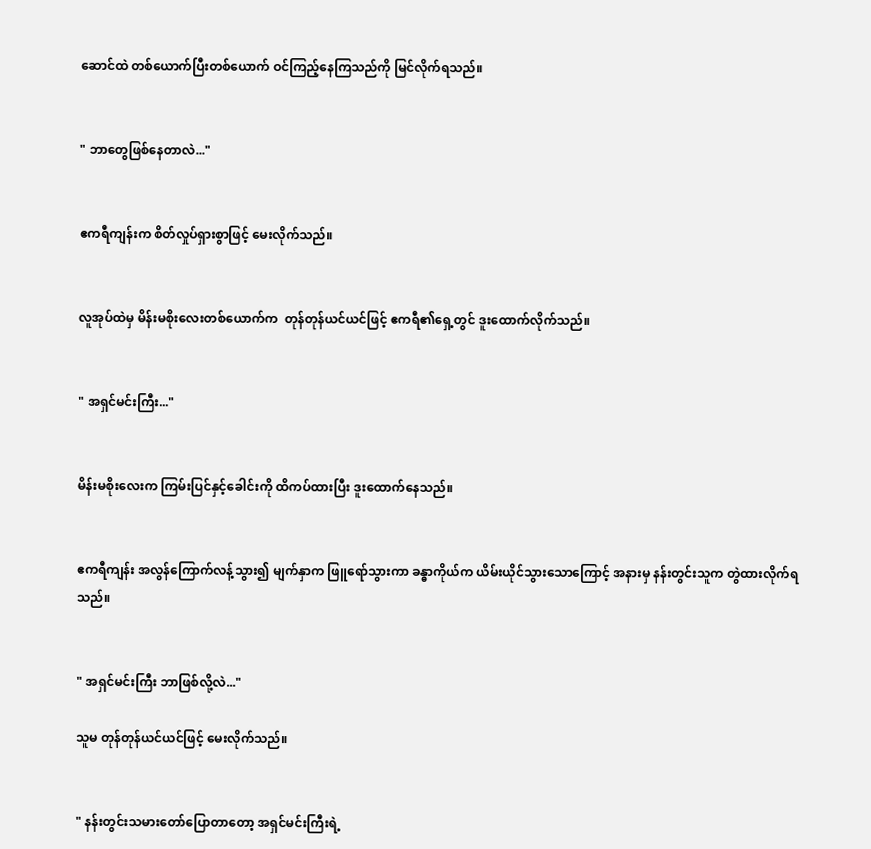ဆောင်ထဲ တစ်ယောက်ပြီးတစ်ယောက် ဝင်ကြည့်နေကြသည်ကို မြင်လိုက်ရသည်။


" ဘာတွေဖြစ်နေတာလဲ..."


ဧကရီကျန်းက စိတ်လှုပ်ရှားစွာဖြင့် မေးလိုက်သည်။


လူအုပ်ထဲမှ မိန်းမစိုးလေးတစ်ယောက်က  တုန်တုန်ယင်ယင်ဖြင့် ဧကရီ၏ရှေ့တွင် ဒူးထောက်လိုက်သည်။


" အရှင်မင်းကြီး..."


မိန်းမစိုးလေးက ကြမ်းပြင်နှင့်ခေါင်းကို ထိကပ်ထားပြီး ဒူးထောက်နေသည်။


ဧကရီကျန်း အလွန်ကြောက်လန့်သွား၍ မျက်နှာက ဖြူရော်သွားကာ ခန္ဓာကိုယ်က ယိမ်းယိုင်သွားသောကြောင့် အနားမှ နန်းတွင်းသူက တွဲထားလိုက်ရသည်။


" အရှင်မင်းကြီး ဘာဖြစ်လို့လဲ..."

သူမ တုန်တုန်ယင်ယင်ဖြင့် မေးလိုက်သည်။


" နန်းတွင်းသမားတော်ပြောတာတော့ အရှင်မင်းကြီးရဲ့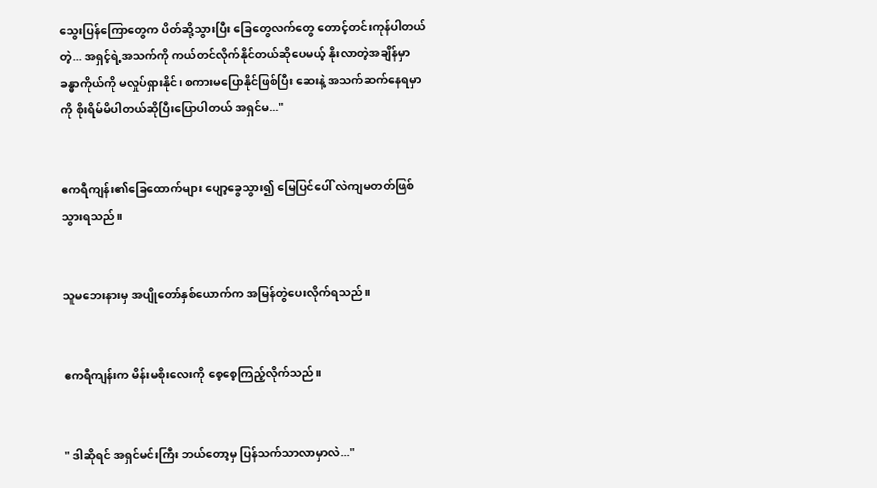သွေးပြန်ကြောတွေက ပိတ်ဆို့သွားပြီး ခြေတွေလက်တွေ တောင့်တင်းကုန်ပါတယ်တဲ့... အရှင့်ရဲ့အသက်ကို ကယ်တင်လိုက်နိုင်တယ်ဆိုပေမယ့် နိုးလာတဲ့အချိန်မှာ ခန္ဓာကိုယ်ကို မလှုပ်ရှားနိုင်၊ စကားမပြောနိုင်ဖြစ်ပြီး ဆေးနဲ့ အသက်ဆက်နေရမှာကို စိုးရိမ်မိပါတယ်ဆိုပြီးပြောပါတယ် အရှင်မ..."


ဧကရီကျန်း၏ခြေထောက်များ ပျော့ခွေသွား၍ မြေပြင်ပေါ် လဲကျမတတ်ဖြစ်သွားရသည်။


သူမဘေးနားမှ အပျိုတော်နှစ်ယောက်က အမြန်တွဲပေးလိုက်ရသည်။


ဧကရီကျန်းက မိန်းမစိုးလေးကို စေ့စေ့ကြည့်လိုက်သည်။


" ဒါဆိုရင် အရှင်မင်းကြီး ဘယ်တော့မှ ပြန်သက်သာလာမှာလဲ..."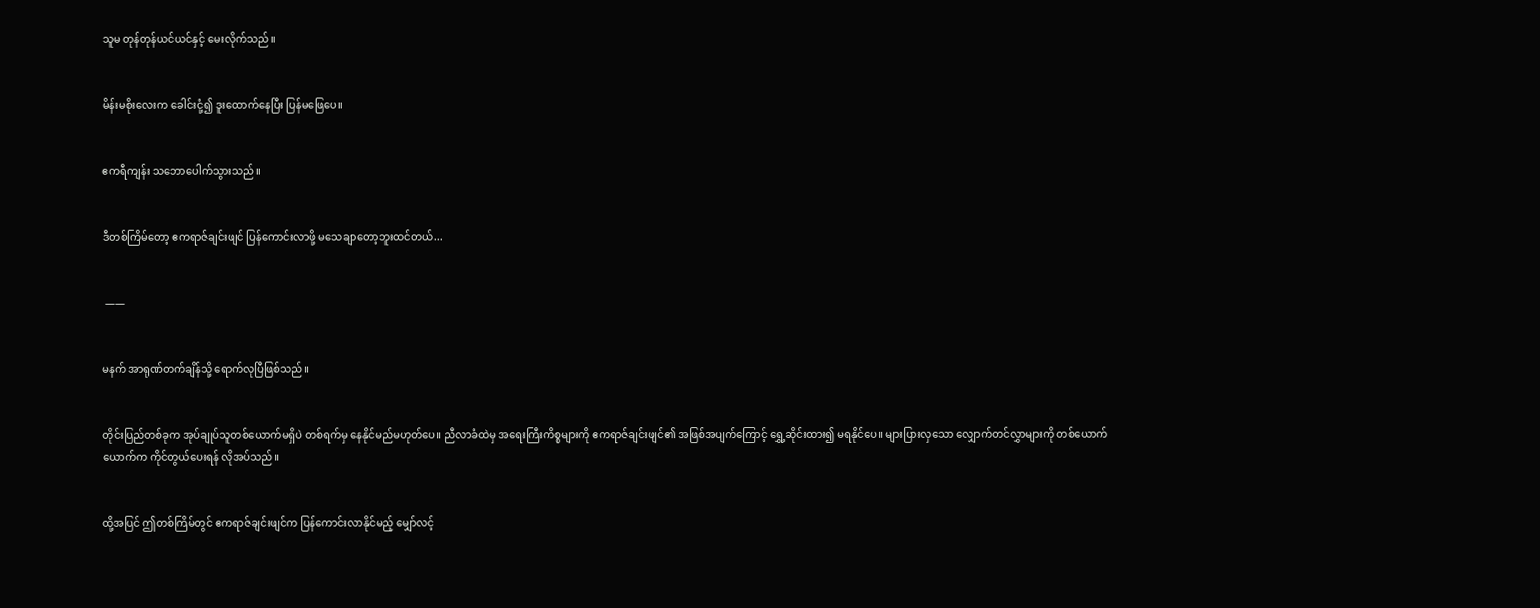သူမ တုန်‌‌တုန်ယင်ယင်နှင့် မေးလိုက်သည်။


မိန်းမစိုးလေးက ခေါင်းငုံ့၍ ဒူးထောက်နေပြီး ပြန်မဖြေပေ။


ဧကရီကျန်း သဘောပေါက်သွားသည်။


ဒီတစ်ကြိမ်တော့ ဧကရာဇ်ချင်းဖျင် ပြန်ကောင်းလာဖို့ မသေချာတော့ဘူးထင်တယ်...


 ——


မနက် အာရုဏ်တက်ချိန်သို့ ရောက်လုပြီဖြစ်သည်။


တိုင်းပြည်တစ်ခုက အုပ်ချုပ်သူတစ်ယောက်မရှိပဲ တစ်ရက်မှ နေနိုင်မည်မဟုတ်ပေ။ ညီလာခံထဲမှ အရေးကြီးကိစ္စများကို ဧကရာဇ်ချင်းဖျင်၏ အဖြစ်အပျက်ကြောင့် ရွှေ့ဆိုင်းထား၍ မရနိုင်ပေ။ များပြားလှသော လျှောက်တင်လွှာများကို တစ်ယောက်ယောက်က ကိုင်တွယ်ပေးရန် လိုအပ်သည်။


ထို့အပြင် ဤတစ်ကြိမ်တွင် ဧကရာဇ်ချင်းဖျင်က ပြန်ကောင်းလာနိုင်မည့် မျှော်လင့်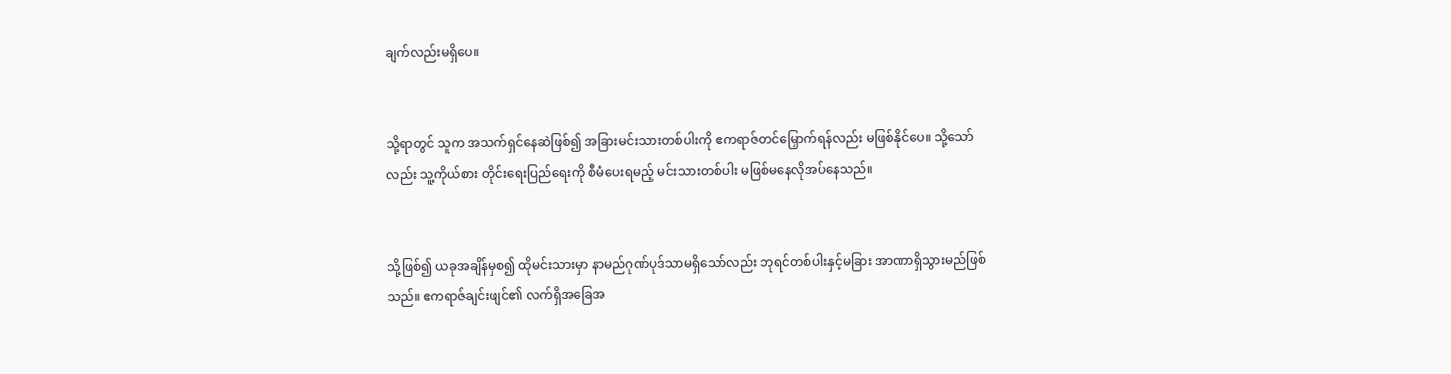ချက်လည်းမရှိပေ။


သို့ရာတွင် သူက အသက်ရှင်နေဆဲဖြစ်၍ အခြားမင်းသားတစ်ပါးကို ဧကရာဇ်တင်မြှောက်ရန်လည်း မဖြစ်နိုင်ပေ။ သို့သော်လည်း သူ့ကိုယ်စား တိုင်းရေးပြည်ရေးကို စီမံပေးရမည့် မင်းသားတစ်ပါး မဖြစ်မနေလိုအပ်နေသည်။


သို့ဖြစ်၍ ယခုအချိန်မှစ၍ ထိုမင်းသားမှာ နာမည်ဂုဏ်ပုဒ်သာမရှိသော်လည်း ဘုရင်တစ်ပါးနှင့်မခြား အာဏာရှိသွားမည်ဖြစ်သည်။ ဧကရာဇ်ချင်းဖျင်၏ လက်ရှိအခြေအ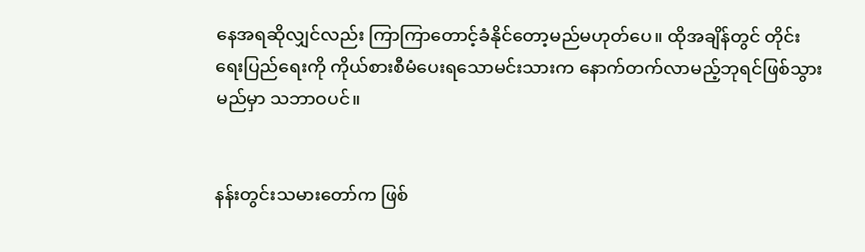နေအရဆိုလျှင်လည်း ကြာကြာတောင့်ခံနိုင်တော့မည်မဟုတ်ပေ။ ထိုအချိန်တွင် တိုင်းရေးပြည်ရေးကို ကိုယ်စားစီမံပေးရသောမင်းသားက နောက်တက်လာမည့်ဘုရင်ဖြစ်သွားမည်မှာ သဘာဝပင်။


နန်းတွင်းသမားတော်က ဖြစ်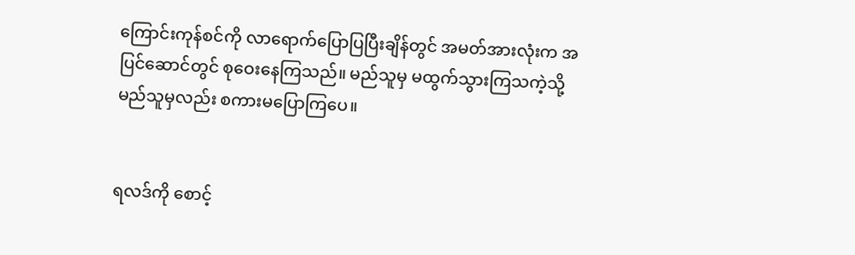ကြောင်းကုန်စင်ကို လာရောက်ပြောပြပြီးချိန်တွင် အမတ်အားလုံးက ‌အပြင်ဆောင်တွင် စုဝေးနေကြသည်။ မည်သူမှ မထွက်သွားကြသကဲ့သို့ မည်သူမှလည်း စကားမပြောကြပေ။


ရလဒ်ကို စောင့်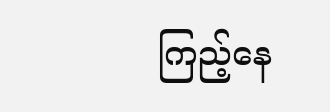ကြည့်နေ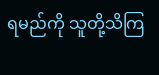ရမည်ကို သူတို့သိကြ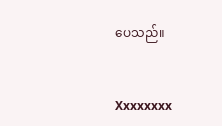ပေသည်။


Xxxxxxxx